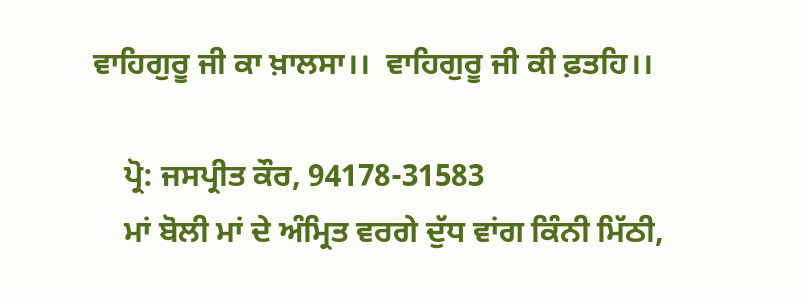ਵਾਹਿਗੁਰੂ ਜੀ ਕਾ ਖ਼ਾਲਸਾ।।  ਵਾਹਿਗੁਰੂ ਜੀ ਕੀ ਫ਼ਤਹਿ।।

    ਪ੍ਰੋ: ਜਸਪ੍ਰੀਤ ਕੌਰ, 94178-31583
    ਮਾਂ ਬੋਲੀ ਮਾਂ ਦੇ ਅੰਮ੍ਰਿਤ ਵਰਗੇ ਦੁੱਧ ਵਾਂਗ ਕਿੰਨੀ ਮਿੱਠੀ,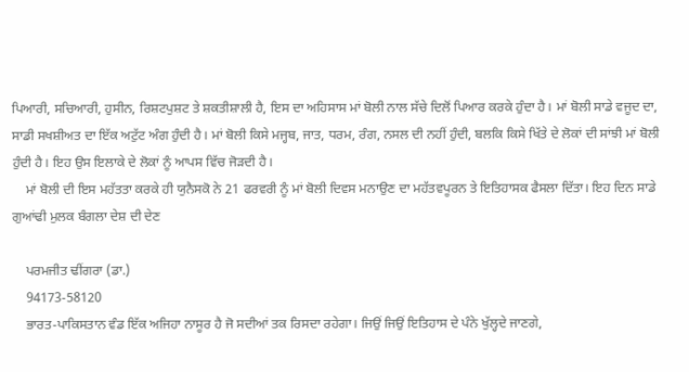ਪਿਆਰੀ, ਸਚਿਆਰੀ, ਹੁਸੀਨ, ਰਿਸ਼ਟਪੁਸ਼ਟ ਤੇ ਸ਼ਕਤੀਸ਼ਾਲੀ ਹੈ, ਇਸ ਦਾ ਅਹਿਸਾਸ ਮਾਂ ਬੋਲੀ ਨਾਲ ਸੱਚੇ ਦਿਲੋਂ ਪਿਆਰ ਕਰਕੇ ਹੁੰਦਾ ਹੈ। ਮਾਂ ਬੋਲੀ ਸਾਡੇ ਵਜੂਦ ਦਾ, ਸਾਡੀ ਸਖਸ਼ੀਅਤ ਦਾ ਇੱਕ ਅਟੁੱਟ ਅੰਗ ਹੁੰਦੀ ਹੈ। ਮਾਂ ਬੋਲੀ ਕਿਸੇ ਮਜ੍ਹਬ, ਜਾਤ, ਧਰਮ, ਰੰਗ, ਨਸਲ ਦੀ ਨਹੀਂ ਹੁੰਦੀ, ਬਲਕਿ ਕਿਸੇ ਖਿੱਤੇ ਦੇ ਲੋਕਾਂ ਦੀ ਸਾਂਝੀ ਮਾਂ ਬੋਲੀ ਹੁੰਦੀ ਹੈ। ਇਹ ਉਸ ਇਲਾਕੇ ਦੇ ਲੋਕਾਂ ਨੂੰ ਆਪਸ ਵਿੱਚ ਜੋੜਦੀ ਹੈ।
    ਮਾਂ ਬੋਲੀ ਦੀ ਇਸ ਮਹੱਤਤਾ ਕਰਕੇ ਹੀ ਯੁਨੈਸਕੋ ਨੇ 21 ਫਰਵਰੀ ਨੂੰ ਮਾਂ ਬੋਲੀ ਦਿਵਸ ਮਨਾਉਣ ਦਾ ਮਹੱਤਵਪੂਰਨ ਤੇ ਇਤਿਹਾਸਕ ਫੈਸਲਾ ਦਿੱਤਾ। ਇਹ ਦਿਨ ਸਾਡੇ ਗੁਆਂਢੀ ਮੁਲਕ ਬੰਗਲਾ ਦੇਸ਼ ਦੀ ਦੇਣ

    ਪਰਮਜੀਤ ਢੀਂਗਰਾ (ਡਾ.)
    94173-58120
    ਭਾਰਤ-ਪਾਕਿਸਤਾਨ ਵੰਡ ਇੱਕ ਅਜਿਹਾ ਨਾਸੂਰ ਹੈ ਜੋ ਸਦੀਆਂ ਤਕ ਰਿਸਦਾ ਰਹੇਗਾ। ਜਿਉਂ ਜਿਉਂ ਇਤਿਹਾਸ ਦੇ ਪੰਨੇ ਖੁੱਲ੍ਹਦੇ ਜਾਣਗੇ,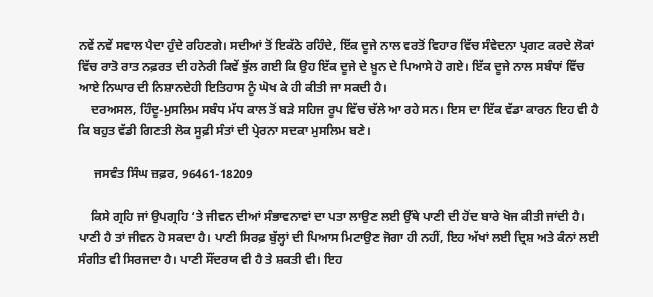ਨਵੇਂ ਨਵੇਂ ਸਵਾਲ ਪੈਦਾ ਹੁੰਦੇ ਰਹਿਣਗੇ। ਸਦੀਆਂ ਤੋਂ ਇਕੱਠੇ ਰਹਿੰਦੇ, ਇੱਕ ਦੂਜੇ ਨਾਲ ਵਰਤੋਂ ਵਿਹਾਰ ਵਿੱਚ ਸੰਵੇਦਨਾ ਪ੍ਰਗਟ ਕਰਦੇ ਲੋਕਾਂ ਵਿੱਚ ਰਾਤੋ ਰਾਤ ਨਫ਼ਰਤ ਦੀ ਹਨੇਰੀ ਕਿਵੇਂ ਝੁੱਲ ਗਈ ਕਿ ਉਹ ਇੱਕ ਦੂਜੇ ਦੇ ਖ਼ੂਨ ਦੇ ਪਿਆਸੇ ਹੋ ਗਏ। ਇੱਕ ਦੂਜੇ ਨਾਲ ਸਬੰਧਾਂ ਵਿੱਚ ਆਏ ਨਿਘਾਰ ਦੀ ਨਿਸ਼ਾਨਦੇਹੀ ਇਤਿਹਾਸ ਨੂੰ ਘੋਖ ਕੇ ਹੀ ਕੀਤੀ ਜਾ ਸਕਦੀ ਹੈ।
    ਦਰਅਸਲ, ਹਿੰਦੂ-ਮੁਸਲਿਮ ਸਬੰਧ ਮੱਧ ਕਾਲ ਤੋਂ ਬੜੇ ਸਹਿਜ ਰੂਪ ਵਿੱਚ ਚੱਲੇ ਆ ਰਹੇ ਸਨ। ਇਸ ਦਾ ਇੱਕ ਵੱਡਾ ਕਾਰਨ ਇਹ ਵੀ ਹੈ ਕਿ ਬਹੁਤ ਵੱਡੀ ਗਿਣਤੀ ਲੋਕ ਸੂਫ਼ੀ ਸੰਤਾਂ ਦੀ ਪ੍ਰੇਰਨਾ ਸਦਕਾ ਮੁਸਲਿਮ ਬਣੇ।

     ਜਸਵੰਤ ਸਿੰਘ ਜ਼ਫ਼ਰ, 96461-18209

    ਕਿਸੇ ਗ੍ਰਹਿ ਜਾਂ ਉਪਗ੍ਰਹਿ ‘ਤੇ ਜੀਵਨ ਦੀਆਂ ਸੰਭਾਵਨਾਵਾਂ ਦਾ ਪਤਾ ਲਾਉਣ ਲਈ ਉੱਥੇ ਪਾਣੀ ਦੀ ਹੋਂਦ ਬਾਰੇ ਖੋਜ ਕੀਤੀ ਜਾਂਦੀ ਹੈ। ਪਾਣੀ ਹੈ ਤਾਂ ਜੀਵਨ ਹੋ ਸਕਦਾ ਹੈ। ਪਾਣੀ ਸਿਰਫ਼ ਬੁੱਲ੍ਹਾਂ ਦੀ ਪਿਆਸ ਮਿਟਾਉਣ ਜੋਗਾ ਹੀ ਨਹੀਂ, ਇਹ ਅੱਖਾਂ ਲਈ ਦ੍ਰਿਸ਼ ਅਤੇ ਕੰਨਾਂ ਲਈ ਸੰਗੀਤ ਵੀ ਸਿਰਜਦਾ ਹੈ। ਪਾਣੀ ਸੌਂਦਰਯ ਵੀ ਹੈ ਤੇ ਸ਼ਕਤੀ ਵੀ। ਇਹ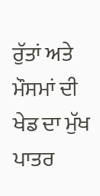ਰੁੱਤਾਂ ਅਤੇ ਮੌਸਮਾਂ ਦੀ ਖੇਡ ਦਾ ਮੁੱਖ ਪਾਤਰ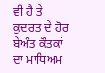ਵੀ ਹੈ ਤੇ ਕੁਦਰਤ ਦੇ ਹੋਰ ਬੇਅੰਤ ਕੌਤਕਾਂ ਦਾ ਮਾਧਿਅਮ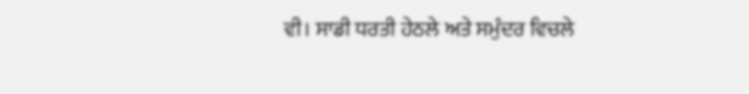ਵੀ। ਸਾਡੀ ਧਰਤੀ ਹੇਠਲੇ ਅਤੇ ਸਮੁੰਦਰ ਵਿਚਲੇ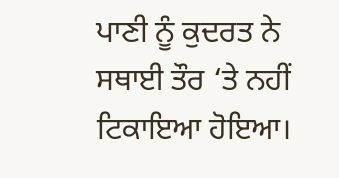ਪਾਣੀ ਨੂੰ ਕੁਦਰਤ ਨੇ ਸਥਾਈ ਤੌਰ ‘ਤੇ ਨਹੀਂ ਟਿਕਾਇਆ ਹੋਇਆ।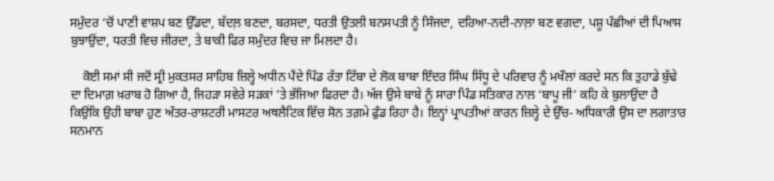ਸਮੁੰਦਰ ‘ਚੋਂ ਪਾਣੀ ਵਾਸ਼ਪ ਬਣ ਉੱਡਦਾ, ਬੱਦਲ਼ ਬਣਦਾ, ਬਰਸਦਾ, ਧਰਤੀ ਉਤਲੀ ਬਨਸਪਤੀ ਨੂੰ ਸਿੰਜਦਾ, ਦਰਿਆ-ਨਦੀ-ਨਾਲ਼ਾ ਬਣ ਵਗਦਾ, ਪਸ਼ੂ ਪੰਛੀਆਂ ਦੀ ਪਿਆਸ ਬੁਝਾਉਂਦਾ, ਧਰਤੀ ਵਿਚ ਜੀਰਦਾ, ਤੇ ਬਾਕੀ ਫਿਰ ਸਮੁੰਦਰ ਵਿਚ ਜਾ ਮਿਲਦਾ ਹੈ।

    ਕੋਈ ਸਮਾਂ ਸੀ ਜਦੋਂ ਸ੍ਰੀ ਮੁਕਤਸਰ ਸਾਹਿਬ ਜ਼ਿਲ੍ਹੇ ਅਧੀਨ ਪੈਂਦੇ ਪਿੰਡ ਰੱਤਾ ਟਿੱਬਾ ਦੇ ਲੋਕ ਬਾਬਾ ਇੰਦਰ ਸਿੰਘ ਸਿੱਧੂ ਦੇ ਪਰਿਵਾਰ ਨੂੰ ਮਖੌਲਾਂ ਕਰਦੇ ਸਨ ਕਿ ਤੁਹਾਡੇ ਬੁੱਢੇ ਦਾ ਦਿਮਾਗ਼ ਖ਼ਰਾਬ ਹੋ ਗਿਆ ਹੈ, ਜਿਹੜਾ ਸਵੇਰੇ ਸੜਕਾਂ ’ਤੇ ਭੱਜਿਆ ਫਿਰਦਾ ਹੈ। ਅੱਜ ਉਸੇ ਬਾਬੇ ਨੂੰ ਸਾਰਾ ਪਿੰਡ ਸਤਿਕਾਰ ਨਾਲ ‘ਬਾਪੂ ਜੀ’ ਕਹਿ ਕੇ ਬੁਲਾਉਂਦਾ ਹੈ ਕਿਉਂਕਿ ਉਹੀ ਬਾਬਾ ਹੁਣ ਅੰਤਰ-ਰਾਸ਼ਟਰੀ ਮਾਸਟਰ ਅਥਲੈਟਿਕ ਵਿੱਚ ਸੋਨ ਤਗ਼ਮੇ ਫੁੰਡ ਰਿਹਾ ਹੈ। ਇਨ੍ਹਾਂ ਪ੍ਰਾਪਤੀਆਂ ਕਾਰਨ ਜ਼ਿਲ੍ਹੇ ਦੇ ਉੱਚ- ਅਧਿਕਾਰੀ ਉਸ ਦਾ ਲਗਾਤਾਰ ਸਨਮਾਨ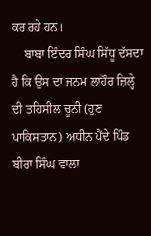ਕਰ ਰਹੇ ਹਨ।
    ਬਾਬਾ ਇੰਦਰ ਸਿੰਘ ਸਿੱਧੂ ਦੱਸਦਾ ਹੈ ਕਿ ਉਸ ਦਾ ਜਨਮ ਲਾਹੌਰ ਜ਼ਿਲ੍ਹੇ ਦੀ ਤਹਿਸੀਲ ਚੂਨੀ (ਹੁਣ ਪਾਕਿਸਤਾਨ) ਅਧੀਨ ਪੈਂਦੇ ਪਿੰਡ ਬੀਰਾ ਸਿੰਘ ਵਾਲਾ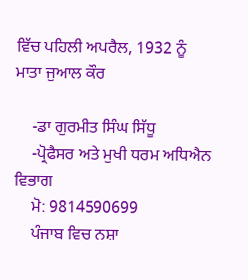ਵਿੱਚ ਪਹਿਲੀ ਅਪਰੈਲ, 1932 ਨੂੰ ਮਾਤਾ ਜੁਆਲ ਕੌਰ

    -ਡਾ ਗੁਰਮੀਤ ਸਿੰਘ ਸਿੱਧੂ
    -ਪ੍ਰੋਫੈਸਰ ਅਤੇ ਮੁਖੀ ਧਰਮ ਅਧਿਐਨ ਵਿਭਾਗ
    ਮੋ: 9814590699
    ਪੰਜਾਬ ਵਿਚ ਨਸ਼ਾ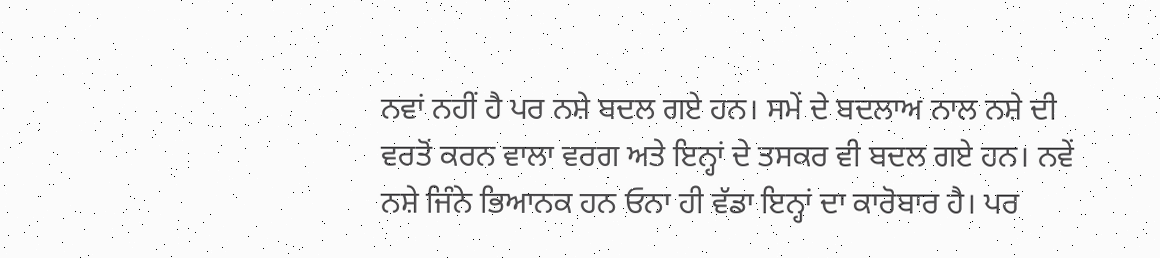ਨਵਾਂ ਨਹੀਂ ਹੈ ਪਰ ਨਸ਼ੇ ਬਦਲ ਗਏ ਹਨ। ਸਮੇਂ ਦੇ ਬਦਲਾਅ ਨਾਲ ਨਸ਼ੇ ਦੀ ਵਰਤੋਂ ਕਰਨ ਵਾਲਾ ਵਰਗ ਅਤੇ ਇਨ੍ਹਾਂ ਦੇ ਤਸਕਰ ਵੀ ਬਦਲ ਗਏ ਹਨ। ਨਵੇਂ ਨਸ਼ੇ ਜਿੰਨੇ ਭਿਆਨਕ ਹਨ ਓਨਾ ਹੀ ਵੱਡਾ ਇਨ੍ਹਾਂ ਦਾ ਕਾਰੋਬਾਰ ਹੈ। ਪਰ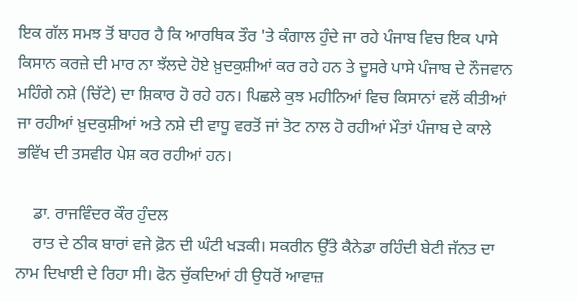ਇਕ ਗੱਲ ਸਮਝ ਤੋਂ ਬਾਹਰ ਹੈ ਕਿ ਆਰਥਿਕ ਤੌਰ 'ਤੇ ਕੰਗਾਲ ਹੁੰਦੇ ਜਾ ਰਹੇ ਪੰਜਾਬ ਵਿਚ ਇਕ ਪਾਸੇ ਕਿਸਾਨ ਕਰਜ਼ੇ ਦੀ ਮਾਰ ਨਾ ਝੱਲਦੇ ਹੋਏ ਖ਼ੁਦਕੁਸ਼ੀਆਂ ਕਰ ਰਹੇ ਹਨ ਤੇ ਦੂਸਰੇ ਪਾਸੇ ਪੰਜਾਬ ਦੇ ਨੌਜਵਾਨ ਮਹਿੰਗੇ ਨਸ਼ੇ (ਚਿੱਟੇ) ਦਾ ਸ਼ਿਕਾਰ ਹੋ ਰਹੇ ਹਨ। ਪਿਛਲੇ ਕੁਝ ਮਹੀਨਿਆਂ ਵਿਚ ਕਿਸਾਨਾਂ ਵਲੋਂ ਕੀਤੀਆਂ ਜਾ ਰਹੀਆਂ ਖ਼ੁਦਕੁਸ਼ੀਆਂ ਅਤੇ ਨਸ਼ੇ ਦੀ ਵਾਧੂ ਵਰਤੋਂ ਜਾਂ ਤੋਟ ਨਾਲ ਹੋ ਰਹੀਆਂ ਮੌਤਾਂ ਪੰਜਾਬ ਦੇ ਕਾਲੇ ਭਵਿੱਖ ਦੀ ਤਸਵੀਰ ਪੇਸ਼ ਕਰ ਰਹੀਆਂ ਹਨ।

    ਡਾ. ਰਾਜਵਿੰਦਰ ਕੌਰ ਹੁੰਦਲ
    ਰਾਤ ਦੇ ਠੀਕ ਬਾਰਾਂ ਵਜੇ ਫ਼ੋਨ ਦੀ ਘੰਟੀ ਖੜਕੀ। ਸਕਰੀਨ ਉੱਤੇ ਕੈਨੇਡਾ ਰਹਿੰਦੀ ਬੇਟੀ ਜੱਨਤ ਦਾ ਨਾਮ ਦਿਖਾਈ ਦੇ ਰਿਹਾ ਸੀ। ਫੋਨ ਚੁੱਕਦਿਆਂ ਹੀ ਉਧਰੋਂ ਆਵਾਜ਼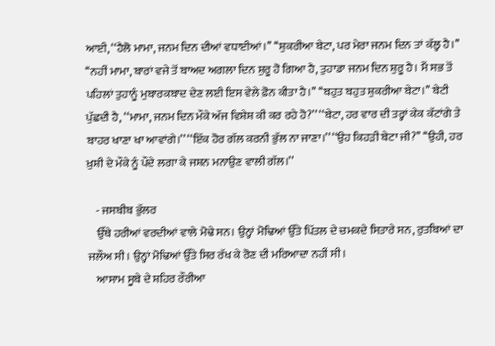ਆਈ, ‘‘ਹੈਲੋ ਮਾਮਾ, ਜਨਮ ਦਿਨ ਦੀਆਂ ਵਧਾਈਆਂ।’’ ‘‘ਸ਼ੁਕਰੀਆ ਬੇਟਾ, ਪਰ ਮੇਰਾ ਜਨਮ ਦਿਨ ਤਾਂ ਕੱਲ੍ਹ ਹੈ।’’ ‘‘ਨਹੀਂ ਮਾਮਾ, ਬਾਰਾਂ ਵਜੇ ਤੋਂ ਬਾਅਦ ਅਗਲਾ ਦਿਨ ਸ਼ੁਰੂ ਹੋ ਗਿਆ ਹੈ, ਤੁਹਾਡਾ ਜਨਮ ਦਿਨ ਸ਼ੁਰੂ ਹੈ। ਮੈਂ ਸਭ ਤੋਂ ਪਹਿਲਾਂ ਤੁਹਾਨੂੰ ਮੁਬਾਰਕਬਾਦ ਦੇਣ ਲਈ ਇਸ ਵੇਲੇ ਫ਼ੋਨ ਕੀਤਾ ਹੈ।’’ ‘‘ਬਹੁਤ ਬਹੁਤ ਸ਼ੁਕਰੀਆ ਬੇਟਾ।’’ ਬੇਟੀ ਪੁੱਛਦੀ ਹੈ, ‘‘ਮਾਮਾ, ਜਨਮ ਦਿਨ ਮੌਕੇ ਅੱਜ ਵਿਸ਼ੇਸ਼ ਕੀ ਕਰ ਰਹੇ ਹੋ?’’ ‘‘ਬੇਟਾ, ਹਰ ਵਾਰ ਦੀ ਤਰ੍ਹਾਂ ਕੇਕ ਕੱਟਾਂਗੇ ਤੇ ਬਾਹਰ ਖਾਣਾ ਖਾ ਆਵਾਂਗੇ।’’ ‘‘ਇੱਕ ਹੋਰ ਗੱਲ ਕਰਨੀ ਭੁੱਲ ਨਾ ਜਾਣਾ।’’ ‘‘ਉਹ ਕਿਹੜੀ ਬੇਟਾ ਜੀ?’’ ‘‘ਉਹੀ, ਹਰ ਖ਼ੁਸ਼ੀ ਦੇ ਮੌਕੇ ਨੂੰ ਪੌਦੇ ਲਗਾ ਕੇ ਜਸ਼ਨ ਮਨਾਉਣ ਵਾਲੀ ਗੱਲ।’’

    - ਜਸਬੀਬ ਭੁੱਲਰ
    ਉੱਥੇ ਹਰੀਆਂ ਵਰਦੀਆਂ ਵਾਲੇ ਮੋਢੇ ਸਨ। ਉਨ੍ਹਾਂ ਮੋਢਿਆਂ ਉੱਤੇ ਪਿੱਤਲ ਦੇ ਚਮਕਦੇ ਸਿਤਾਰੇ ਸਨ, ਰੁਤਬਿਆਂ ਦਾ ਜਲੌਅ ਸੀ। ਉਨ੍ਹਾਂ ਮੋਢਿਆਂ ਉੱਤੇ ਸਿਰ ਰੱਖ ਕੇ ਰੋਣ ਦੀ ਮਰਿਆਦਾ ਨਹੀਂ ਸੀ।
    ਆਸਾਮ ਸੂਬੇ ਦੇ ਸ਼ਹਿਰ ਰੌਰੀਆ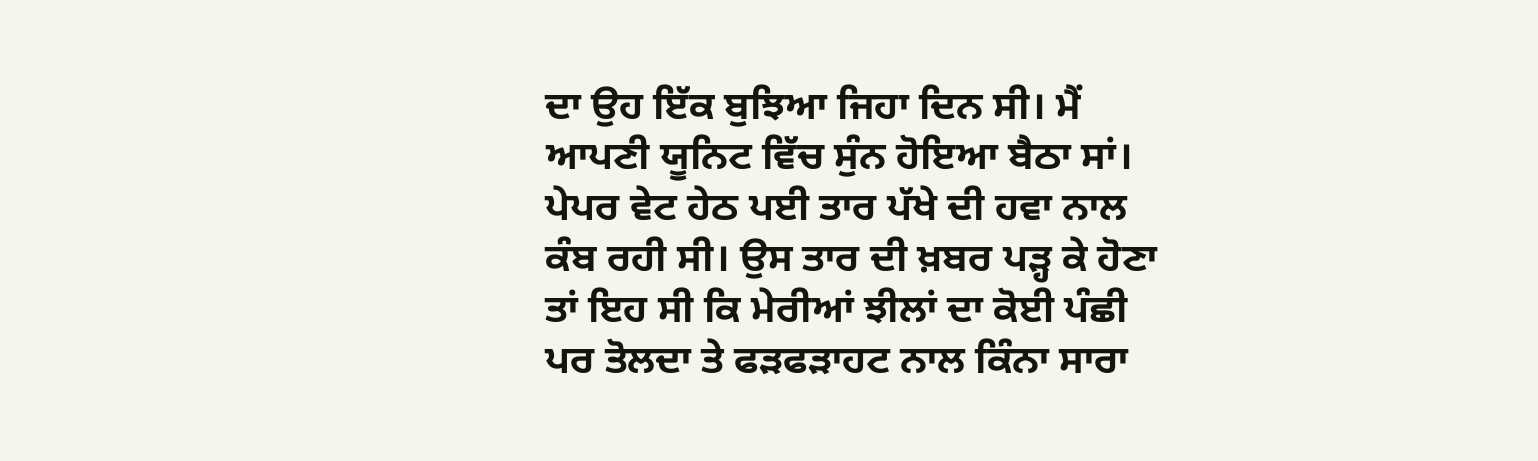ਦਾ ਉਹ ਇੱਕ ਬੁਝਿਆ ਜਿਹਾ ਦਿਨ ਸੀ। ਮੈਂ ਆਪਣੀ ਯੂਨਿਟ ਵਿੱਚ ਸੁੰਨ ਹੋਇਆ ਬੈਠਾ ਸਾਂ। ਪੇਪਰ ਵੇਟ ਹੇਠ ਪਈ ਤਾਰ ਪੱਖੇ ਦੀ ਹਵਾ ਨਾਲ ਕੰਬ ਰਹੀ ਸੀ। ਉਸ ਤਾਰ ਦੀ ਖ਼ਬਰ ਪੜ੍ਹ ਕੇ ਹੋਣਾ ਤਾਂ ਇਹ ਸੀ ਕਿ ਮੇਰੀਆਂ ਝੀਲਾਂ ਦਾ ਕੋਈ ਪੰਛੀ ਪਰ ਤੋਲਦਾ ਤੇ ਫੜਫੜਾਹਟ ਨਾਲ ਕਿੰਨਾ ਸਾਰਾ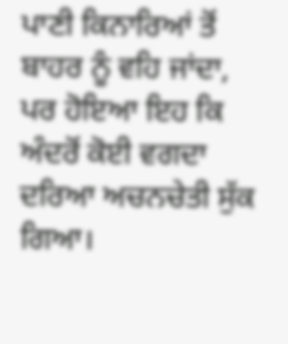ਪਾਣੀ ਕਿਨਾਰਿਆਂ ਤੋਂ ਬਾਹਰ ਨੂੰ ਵਹਿ ਜਾਂਦਾ, ਪਰ ਹੋਇਆ ਇਹ ਕਿ ਅੰਦਰੋਂ ਕੋਈ ਵਗਦਾ ਦਰਿਆ ਅਚਨਚੇਤੀ ਸੁੱਕ ਗਿਆ।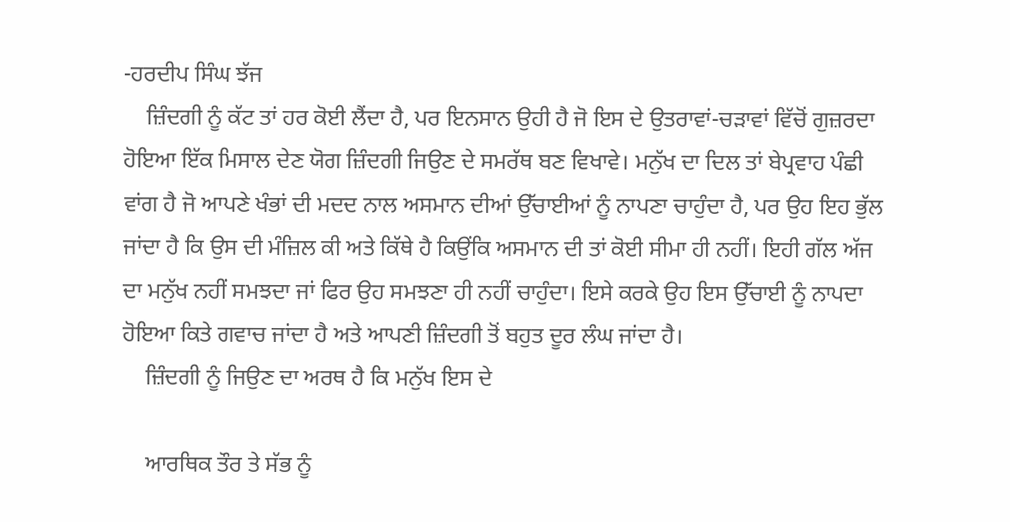-ਹਰਦੀਪ ਸਿੰਘ ਝੱਜ
    ਜ਼ਿੰਦਗੀ ਨੂੰ ਕੱਟ ਤਾਂ ਹਰ ਕੋਈ ਲੈਂਦਾ ਹੈ, ਪਰ ਇਨਸਾਨ ਉਹੀ ਹੈ ਜੋ ਇਸ ਦੇ ਉਤਰਾਵਾਂ-ਚੜਾਵਾਂ ਵਿੱਚੋਂ ਗੁਜ਼ਰਦਾ ਹੋਇਆ ਇੱਕ ਮਿਸਾਲ ਦੇਣ ਯੋਗ ਜ਼ਿੰਦਗੀ ਜਿਉਣ ਦੇ ਸਮਰੱਥ ਬਣ ਵਿਖਾਵੇ। ਮਨੁੱਖ ਦਾ ਦਿਲ ਤਾਂ ਬੇਪ੍ਰਵਾਹ ਪੰਛੀ ਵਾਂਗ ਹੈ ਜੋ ਆਪਣੇ ਖੰਭਾਂ ਦੀ ਮਦਦ ਨਾਲ ਅਸਮਾਨ ਦੀਆਂ ਉੱਚਾਈਆਂ ਨੂੰ ਨਾਪਣਾ ਚਾਹੁੰਦਾ ਹੈ, ਪਰ ਉਹ ਇਹ ਭੁੱਲ ਜਾਂਦਾ ਹੈ ਕਿ ਉਸ ਦੀ ਮੰਜ਼ਿਲ ਕੀ ਅਤੇ ਕਿੱਥੇ ਹੈ ਕਿਉਂਕਿ ਅਸਮਾਨ ਦੀ ਤਾਂ ਕੋਈ ਸੀਮਾ ਹੀ ਨਹੀਂ। ਇਹੀ ਗੱਲ ਅੱਜ ਦਾ ਮਨੁੱਖ ਨਹੀਂ ਸਮਝਦਾ ਜਾਂ ਫਿਰ ਉਹ ਸਮਝਣਾ ਹੀ ਨਹੀਂ ਚਾਹੁੰਦਾ। ਇਸੇ ਕਰਕੇ ਉਹ ਇਸ ਉੱਚਾਈ ਨੂੰ ਨਾਪਦਾ ਹੋਇਆ ਕਿਤੇ ਗਵਾਚ ਜਾਂਦਾ ਹੈ ਅਤੇ ਆਪਣੀ ਜ਼ਿੰਦਗੀ ਤੋਂ ਬਹੁਤ ਦੂਰ ਲੰਘ ਜਾਂਦਾ ਹੈ।
    ਜ਼ਿੰਦਗੀ ਨੂੰ ਜਿਉਣ ਦਾ ਅਰਥ ਹੈ ਕਿ ਮਨੁੱਖ ਇਸ ਦੇ

    ਆਰਥਿਕ ਤੌਰ ਤੇ ਸੱਭ ਨੂੰ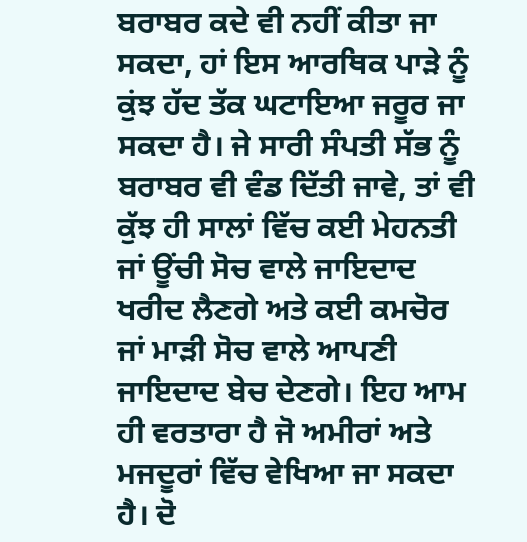ਬਰਾਬਰ ਕਦੇ ਵੀ ਨਹੀਂ ਕੀਤਾ ਜਾ ਸਕਦਾ, ਹਾਂ ਇਸ ਆਰਥਿਕ ਪਾੜੇ ਨੂੰ ਕੁਂਝ ਹੱਦ ਤੱਕ ਘਟਾਇਆ ਜਰੂਰ ਜਾ ਸਕਦਾ ਹੈ। ਜੇ ਸਾਰੀ ਸੰਪਤੀ ਸੱਭ ਨੂੰ ਬਰਾਬਰ ਵੀ ਵੰਡ ਦਿੱਤੀ ਜਾਵੇ, ਤਾਂ ਵੀ ਕੁੱਝ ਹੀ ਸਾਲਾਂ ਵਿੱਚ ਕਈ ਮੇਹਨਤੀ ਜਾਂ ਊਂਚੀ ਸੋਚ ਵਾਲੇ ਜਾਇਦਾਦ ਖਰੀਦ ਲੈਣਗੇ ਅਤੇ ਕਈ ਕਮਚੋਰ ਜਾਂ ਮਾੜੀ ਸੋਚ ਵਾਲੇ ਆਪਣੀ ਜਾਇਦਾਦ ਬੇਚ ਦੇਣਗੇ। ਇਹ ਆਮ ਹੀ ਵਰਤਾਰਾ ਹੈ ਜੋ ਅਮੀਰਾਂ ਅਤੇ ਮਜਦੂਰਾਂ ਵਿੱਚ ਵੇਖਿਆ ਜਾ ਸਕਦਾ ਹੈ। ਦੋ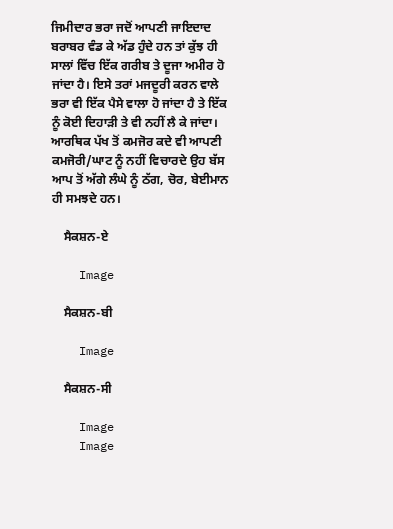ਜਿਮੀਦਾਰ ਭਰਾ ਜਦੋਂ ਆਪਣੀ ਜਾਇਦਾਦ ਬਰਾਬਰ ਵੰਡ ਕੇ ਅੱਡ ਹੁੰਦੇ ਹਨ ਤਾਂ ਕੁੱਝ ਹੀ ਸਾਲਾਂ ਵਿੱਚ ਇੱਕ ਗਰੀਬ ਤੇ ਦੂਜਾ ਅਮੀਰ ਹੋ ਜਾਂਦਾ ਹੈ। ਇਸੇ ਤਰਾਂ ਮਜਦੂਰੀ ਕਰਨ ਵਾਲੇ ਭਰਾ ਵੀ ਇੱਕ ਪੈਸੇ ਵਾਲਾ ਹੋ ਜਾਂਦਾ ਹੈ ਤੇ ਇੱਕ ਨੂੰ ਕੋਈ ਦਿਹਾੜੀ ਤੇ ਵੀ ਨਹੀਂ ਲੈ ਕੇ ਜਾਂਦਾ। ਆਰਥਿਕ ਪੱਖ ਤੋਂ ਕਮਜੋਰ ਕਦੇ ਵੀ ਆਪਣੀ ਕਮਜੋਰੀ/ਘਾਟ ਨੂੰ ਨਹੀਂ ਵਿਚਾਰਦੇ ਉਹ ਬੱਸ ਆਪ ਤੋਂ ਅੱਗੇ ਲੰਘੇ ਨੂੰ ਠੱਗ, ਚੋਰ, ਬੇਈਮਾਨ ਹੀ ਸਮਝਦੇ ਹਨ।

    ਸੈਕਸ਼ਨ-ਏ

    Image

    ਸੈਕਸ਼ਨ-ਬੀ

    Image

    ਸੈਕਸ਼ਨ-ਸੀ

    Image
    Image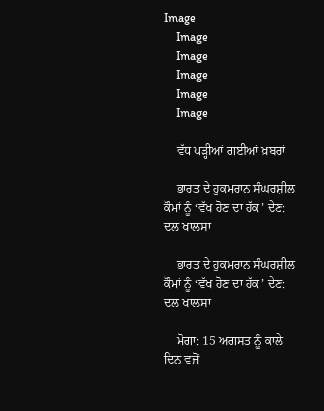Image
    Image
    Image
    Image
    Image
    Image

    ਵੱਧ ਪੜ੍ਹੀਆਂ ਗਈਆਂ ਖ਼ਬਰਾਂ

    ਭਾਰਤ ਦੇ ਹੁਕਮਰਾਨ ਸੰਘਰਸ਼ੀਲ ਕੌਮਾਂ ਨੂੰ ‘ਵੱਖ ਹੋਣ ਦਾ ਹੱਕ’ ਦੇਣ: ਦਲ ਖਾਲਸਾ

    ਭਾਰਤ ਦੇ ਹੁਕਮਰਾਨ ਸੰਘਰਸ਼ੀਲ ਕੌਮਾਂ ਨੂੰ ‘ਵੱਖ ਹੋਣ ਦਾ ਹੱਕ’ ਦੇਣ: ਦਲ ਖਾਲਸਾ

    ਮੋਗਾ: 15 ਅਗਸਤ ਨੂੰ ਕਾਲੇ ਦਿਨ ਵਜੋਂ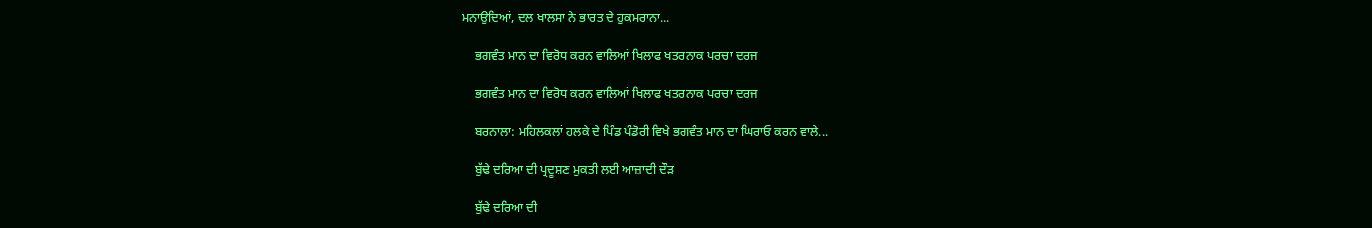ਮਨਾਉਦਿਆਂ, ਦਲ ਖਾਲਸਾ ਨੇ ਭਾਰਤ ਦੇ ਹੁਕਮਰਾਨਾ...

    ਭਗਵੰਤ ਮਾਨ ਦਾ ਵਿਰੋਧ ਕਰਨ ਵਾਲਿਆਂ ਖਿਲਾਫ ਖਤਰਨਾਕ ਪਰਚਾ ਦਰਜ

    ਭਗਵੰਤ ਮਾਨ ਦਾ ਵਿਰੋਧ ਕਰਨ ਵਾਲਿਆਂ ਖਿਲਾਫ ਖਤਰਨਾਕ ਪਰਚਾ ਦਰਜ

    ਬਰਨਾਲਾ: ਮਹਿਲਕਲਾਂ ਹਲਕੇ ਦੇ ਪਿੰਡ ਪੰਡੋਰੀ ਵਿਖੇ ਭਗਵੰਤ ਮਾਨ ਦਾ ਘਿਰਾਓ ਕਰਨ ਵਾਲੇ...

    ਬੁੱਢੇ ਦਰਿਆ ਦੀ ਪ੍ਰਦੂਸ਼ਣ ਮੁਕਤੀ ਲਈ ਆਜ਼ਾਦੀ ਦੌੜ

    ਬੁੱਢੇ ਦਰਿਆ ਦੀ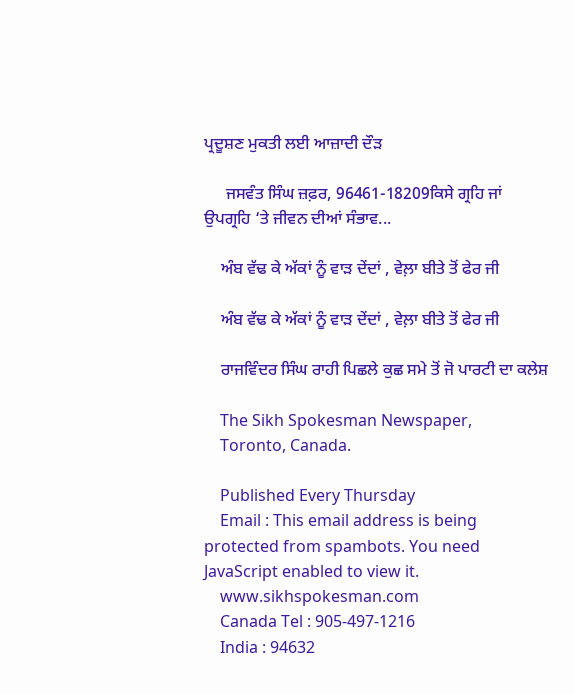ਪ੍ਰਦੂਸ਼ਣ ਮੁਕਤੀ ਲਈ ਆਜ਼ਾਦੀ ਦੌੜ

     ਜਸਵੰਤ ਸਿੰਘ ਜ਼ਫ਼ਰ, 96461-18209ਕਿਸੇ ਗ੍ਰਹਿ ਜਾਂ ਉਪਗ੍ਰਹਿ ‘ਤੇ ਜੀਵਨ ਦੀਆਂ ਸੰਭਾਵ...

    ਅੰਬ ਵੱਢ ਕੇ ਅੱਕਾਂ ਨੂੰ ਵਾੜ ਦੇਂਦਾਂ , ਵੇਲ਼ਾ ਬੀਤੇ ਤੋਂ ਫੇਰ ਜੀ

    ਅੰਬ ਵੱਢ ਕੇ ਅੱਕਾਂ ਨੂੰ ਵਾੜ ਦੇਂਦਾਂ , ਵੇਲ਼ਾ ਬੀਤੇ ਤੋਂ ਫੇਰ ਜੀ

    ਰਾਜਵਿੰਦਰ ਸਿੰਘ ਰਾਹੀ ਪਿਛਲੇ ਕੁਛ ਸਮੇ ਤੋਂ ਜੋ ਪਾਰਟੀ ਦਾ ਕਲੇਸ਼

    The Sikh Spokesman Newspaper,
    Toronto, Canada.

    Published Every Thursday
    Email : This email address is being protected from spambots. You need JavaScript enabled to view it.
    www.sikhspokesman.com
    Canada Tel : 905-497-1216
    India : 94632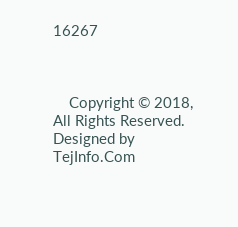16267



    Copyright © 2018, All Rights Reserved. Designed by TejInfo.Com